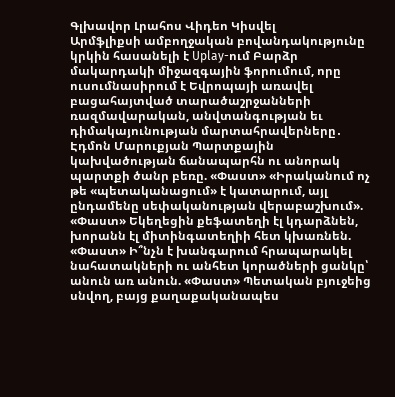Գլխավոր Լրահոս Վիդեո Կիսվել
Արմֆլիքսի ամբողջական բովանդակությունը կրկին հասանելի է Uplay-ում Բարձր մակարդակի միջազգային ֆորումում, որը ուսումնասիրում է Եվրոպայի առավել բացահայտված տարածաշրջանների ռազմավարական, անվտանգության եւ դիմակայունության մարտահրավերները․ Էդմոն Մարուքյան Պարտքային կախվածության ճանապարհն ու անորակ պարտքի ծանր բեռը. «Փաստ» «Իրականում ոչ թե «պետականացում» է կատարում, այլ ընդամենը սեփականության վերաբաշխում». «Փաստ» Եկեղեցին քեֆատեղի էլ կդարձնեն, խորանն էլ միտինգատեղիի հետ կխառնեն. «Փաստ» Ի՞նչն է խանգարում հրապարակել նահատակների ու անհետ կորածների ցանկը՝ անուն առ անուն. «Փաստ» Պետական բյուջեից սնվող, բայց քաղաքականապես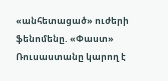«անհետացած» ուժերի ֆենոմենը. «Փաստ» Ռուսաստանը կարող է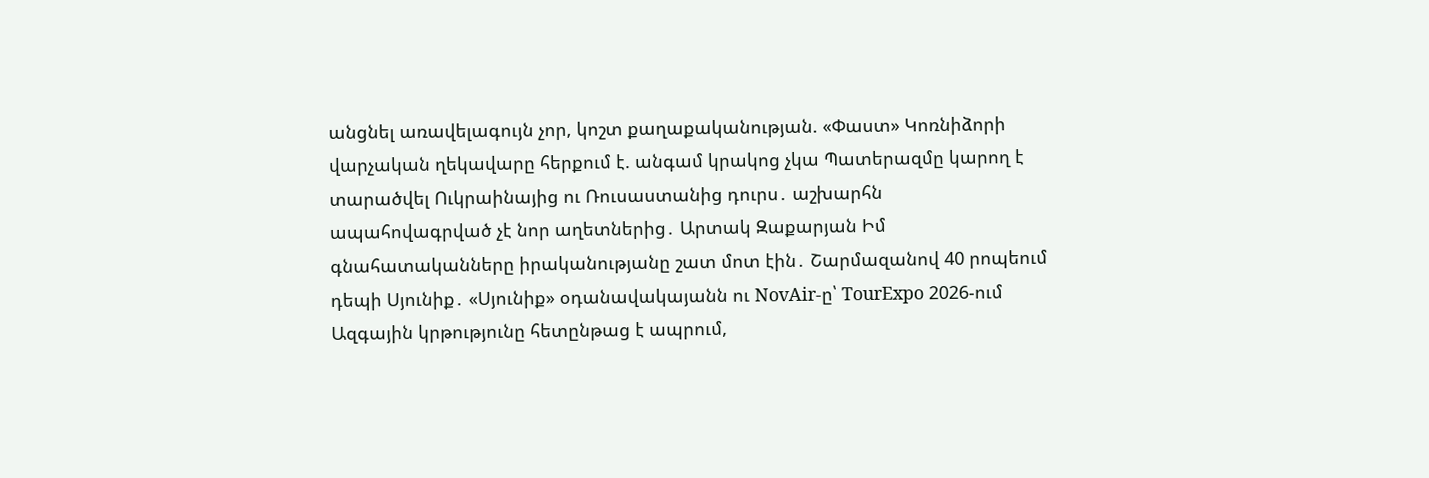անցնել առավելագույն չոր, կոշտ քաղաքականության. «Փաստ» Կոռնիձորի վարչական ղեկավարը հերքում է. անգամ կրակոց չկա Պատերազմը կարող է տարածվել Ուկրաինայից ու Ռուսաստանից դուրս․ աշխարհն ապահովագրված չէ նոր աղետներից․ Արտակ Զաքարյան Իմ գնահատականները իրականությանը շատ մոտ էին․ Շարմազանով 40 րոպեում դեպի Սյունիք․ «Սյունիք» օդանավակայանն ու NovAir-ը՝ TourExpo 2026-ում
Ազգային կրթությունը հետընթաց է ապրում,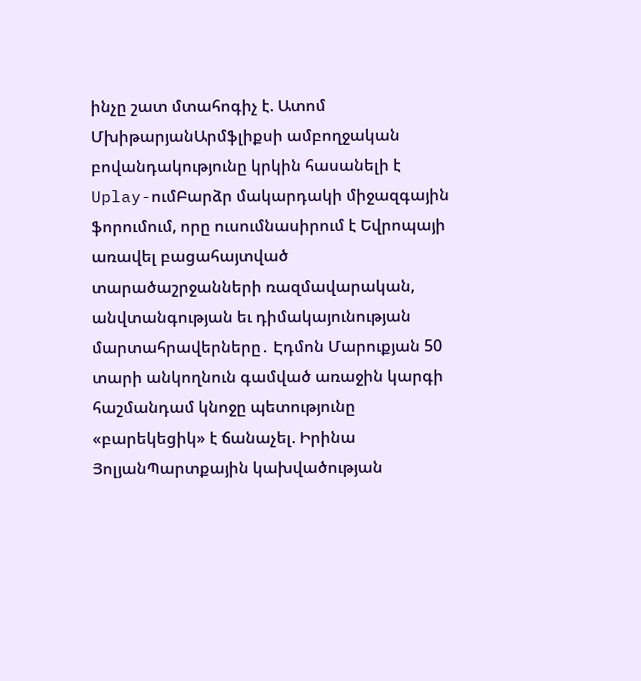ինչը շատ մտահոգիչ է. Ատոմ ՄխիթարյանԱրմֆլիքսի ամբողջական բովանդակությունը կրկին հասանելի է Uplay-ումԲարձր մակարդակի միջազգային ֆորումում, որը ուսումնասիրում է Եվրոպայի առավել բացահայտված տարածաշրջանների ռազմավարական, անվտանգության եւ դիմակայունության մարտահրավերները․ Էդմոն Մարուքյան 50 տարի անկողնուն գամված առաջին կարգի հաշմանդամ կնոջը պետությունը «բարեկեցիկ» է ճանաչել. Իրինա ՅոլյանՊարտքային կախվածության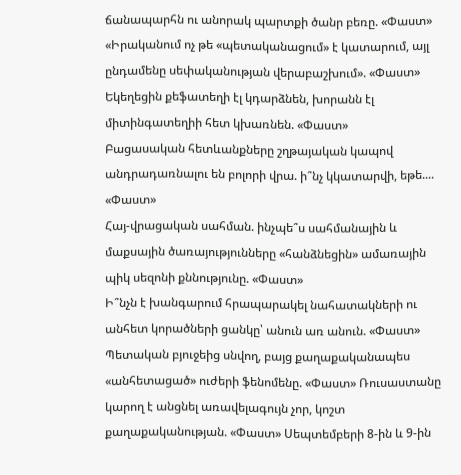ճանապարհն ու անորակ պարտքի ծանր բեռը. «Փաստ» «Իրականում ոչ թե «պետականացում» է կատարում, այլ ընդամենը սեփականության վերաբաշխում». «Փաստ» Եկեղեցին քեֆատեղի էլ կդարձնեն, խորանն էլ միտինգատեղիի հետ կխառնեն. «Փաստ»
Բացասական հետևանքները շղթայական կապով անդրադառնալու են բոլորի վրա. ի՞նչ կկատարվի, եթե.... «Փաստ»
Հայ-վրացական սահման. ինչպե՞ս սահմանային և մաքսային ծառայությունները «հանձնեցին» ամառային պիկ սեզոնի քննությունը. «Փաստ»
Ի՞նչն է խանգարում հրապարակել նահատակների ու անհետ կորածների ցանկը՝ անուն առ անուն. «Փաստ» Պետական բյուջեից սնվող, բայց քաղաքականապես «անհետացած» ուժերի ֆենոմենը. «Փաստ» Ռուսաստանը կարող է անցնել առավելագույն չոր, կոշտ քաղաքականության. «Փաստ» Սեպտեմբերի 8-ին և 9-ին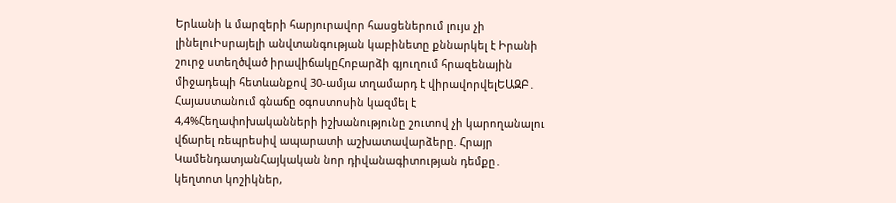Երևանի և մարզերի հարյուրավոր հասցեներում լույս չի լինելուԻսրայելի անվտանգության կաբինետը քննարկել է Իրանի շուրջ ստեղծված իրավիճակըՀոբարձի գյուղում հրազենային միջադեպի հետևանքով 30-ամյա տղամարդ է վիրավորվելԵԱԶԲ․ Հայաստանում գնաճը օգոստոսին կազմել է 4,4%Հեղափոխականների իշխանությունը շուտով չի կարողանալու վճարել ռեպրեսիվ ապարատի աշխատավարձերը. Հրայր ԿամենդատյանՀայկական նոր դիվանագիտության դեմքը․ կեղտոտ կոշիկներ,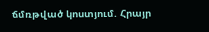ճմռթված կոստյում. Հրայր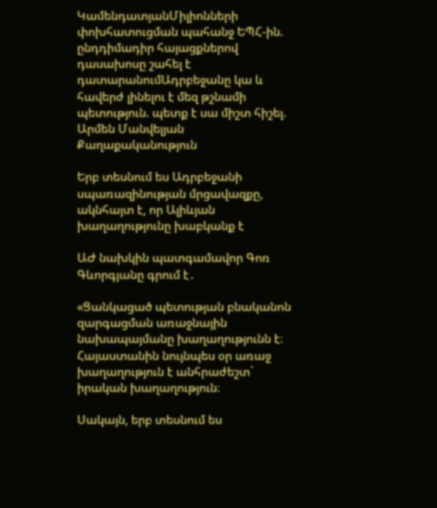ԿամենդատյանՄիլիոնների փոխհատուցման պահանջ ԵՊՀ-ին. ընդդիմադիր հայացքներով դասախոսը շահել է դատարանումԱդրբեջանը կա և հավերժ լինելու է մեզ թշնամի պետություն. պետք է սա միշտ հիշել. Արմեն Մանվելյան
Քաղաքականություն

Երբ տեսնում ես Ադրբեջանի սպառազինության մրցավազքը, ակնհայտ է, որ Ալիևյան խաղաղությունը խաբկանք է

ԱԺ նախկին պատգամավոր Գոռ Գևորգյանը գրում է․

«Ցանկացած պետության բնականոն զարգացման առաջնային նախապայմանը խաղաղությունն է։ Հայաստանին նույնպես օր առաջ խաղաղություն է անհրաժեշտ` իրական խաղաղություն։

Սակայն, երբ տեսնում ես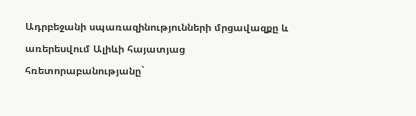Ադրբեջանի սպառազինությունների մրցավազքը և առերեսվում Ալիևի հայատյաց հռետորաբանությանը`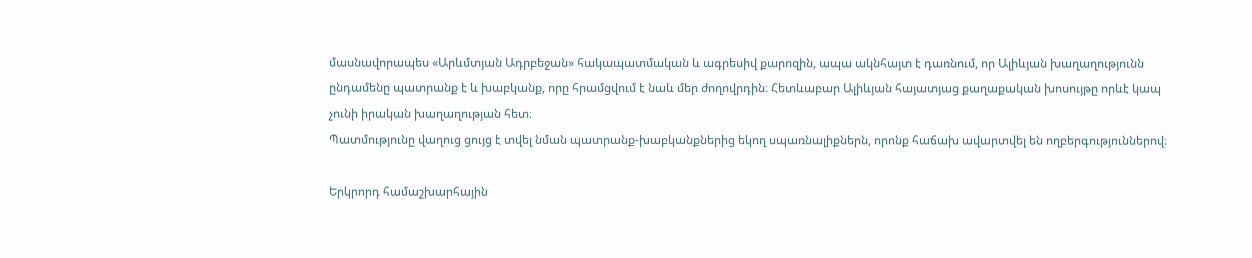մասնավորապես «Արևմտյան Ադրբեջան» հակապատմական և ագրեսիվ քարոզին, ապա ակնհայտ է դառնում, որ Ալիևյան խաղաղությունն ընդամենը պատրանք է և խաբկանք, որը հրամցվում է նաև մեր ժողովրդին։ Հետևաբար Ալիևյան հայատյաց քաղաքական խոսույթը որևէ կապ չունի իրական խաղաղության հետ։
Պատմությունը վաղուց ցույց է տվել նման պատրանք-խաբկանքներից եկող սպառնալիքներն, որոնք հաճախ ավարտվել են ողբերգություններով։

Երկրորդ համաշխարհային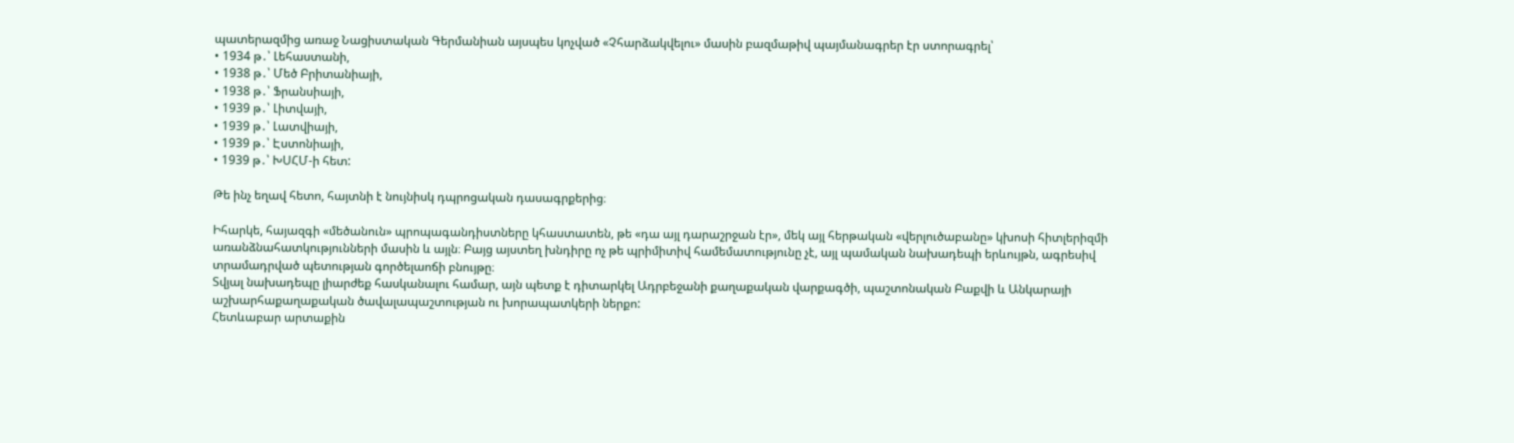պատերազմից առաջ Նացիստական Գերմանիան այսպես կոչված «Չհարձակվելու» մասին բազմաթիվ պայմանագրեր էր ստորագրել՝
• 1934 թ․՝ Լեհաստանի,
• 1938 թ․՝ Մեծ Բրիտանիայի,
• 1938 թ․՝ Ֆրանսիայի,
• 1939 թ․՝ Լիտվայի,
• 1939 թ․՝ Լատվիայի,
• 1939 թ․՝ Էստոնիայի,
• 1939 թ․՝ ԽՍՀՄ-ի հետ:

Թե ինչ եղավ հետո, հայտնի է նույնիսկ դպրոցական դասագրքերից։

Իհարկե, հայազգի «մեծանուն» պրոպագանդիստները կհաստատեն, թե «դա այլ դարաշրջան էր», մեկ այլ հերթական «վերլուծաբանը» կխոսի հիտլերիզմի առանձնահատկությունների մասին և այլն։ Բայց այստեղ խնդիրը ոչ թե պրիմիտիվ համեմատությունը չէ, այլ պամական նախադեպի երևույթն, ագրեսիվ տրամադրված պետության գործելաոճի բնույթը։
Տվյալ նախադեպը լիարժեք հասկանալու համար, այն պետք է դիտարկել Ադրբեջանի քաղաքական վարքագծի, պաշտոնական Բաքվի և Անկարայի աշխարհաքաղաքական ծավալապաշտության ու խորապատկերի ներքո:
Հետևաբար արտաքին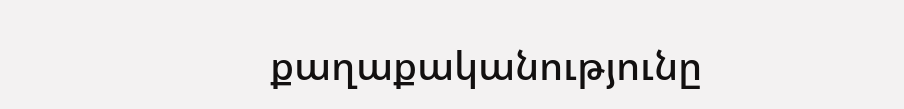քաղաքականությունը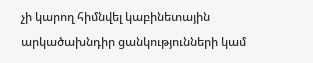չի կարող հիմնվել կաբինետային արկածախնդիր ցանկությունների կամ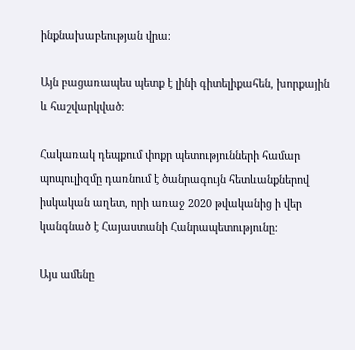ինքնախաբեության վրա։

Այն բացառապես պետք է լինի գիտելիքահեն, խորքային և հաշվարկված։

Հակառակ դեպքում փոքր պետությունների համար պոպուլիզմը դառնում է ծանրագույն հետևանքներով իսկական աղետ, որի առաջ 2020 թվականից ի վեր կանգնած է Հայաստանի Հանրապետությունը:

Այս ամենը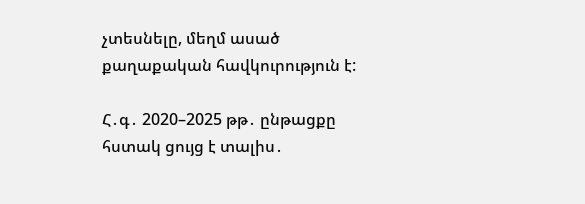չտեսնելը, մեղմ ասած քաղաքական հավկուրություն է:

Հ․գ․ 2020–2025 թթ․ ընթացքը հստակ ցույց է տալիս․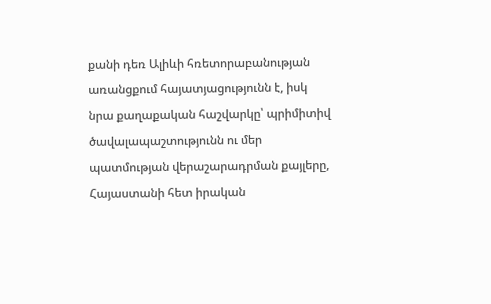քանի դեռ Ալիևի հռետորաբանության առանցքում հայատյացությունն է, իսկ նրա քաղաքական հաշվարկը՝ պրիմիտիվ ծավալապաշտությունն ու մեր պատմության վերաշարադրման քայլերը, Հայաստանի հետ իրական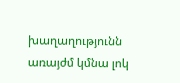խաղաղությունն առայժմ կմնա լոկ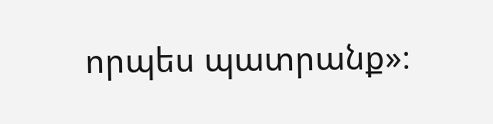որպես պատրանք»։